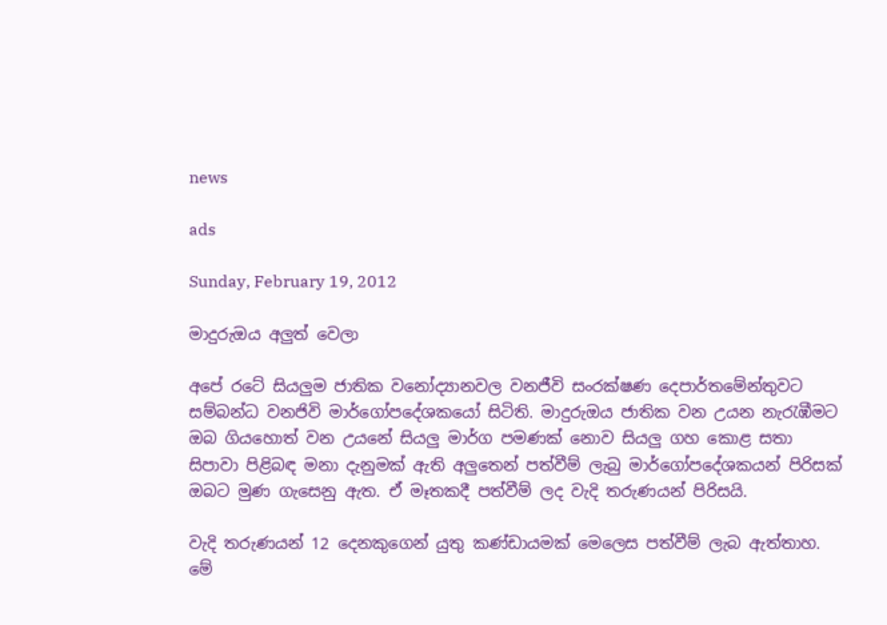news

ads

Sunday, February 19, 2012

මාදුරුඔය අලුත් වෙලා

අපේ රටේ සියලුම ජාතික වනෝද්‍යානවල වනජීවි සංරක්ෂණ දෙපාර්තමේන්තුවට සම්බන්ධ වනජිවි මාර්ගෝපදේශකයෝ සිටිති. මාදුරුඔය ජාතික වන උයන නැරැඹීමට ඔබ ගියහොත් වන උයනේ සියලු මාර්ග පමණක් නොව සියලු ගහ කොළ සතා සිපාවා පිළිබඳ මනා දැනුමක් ඇති අලුතෙන් පත්වීම් ලැබු මාර්ගෝපදේශකයන් පිරිසක් ඔබට මුණ ගැසෙනු ඇත. ඒ මෑතකදී පත්වීම් ලද වැදි තරුණයන් පිරිසයි.

වැදි තරුණයන් 12 දෙනකුගෙන් යුතු කණ්ඩායමක් මෙලෙස පත්වීම් ලැබ ඇත්තාහ. මේ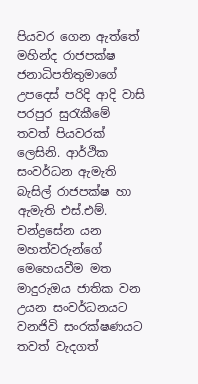පියවර ගෙන ඇත්තේ මහින්ද රාජපක්ෂ ජනාධිපතිතුමාගේ උපදෙස් පරිදි ආදි වාසි පරපුර සුරැකීමේ තවත් පියවරක් ලෙසිනි. ආර්ථික සංවර්ධන ඇමැති බැසිල් රාජපක්ෂ හා ඇමැති එස්.එම්. චන්ද්‍රසේන යන මහත්වරුන්ගේ මෙහෙයවීම මත මාදුරුඔය ජාතික වන උයන සංවර්ධනයට වනජිවි සංරක්ෂණයට තවත් වැදගත්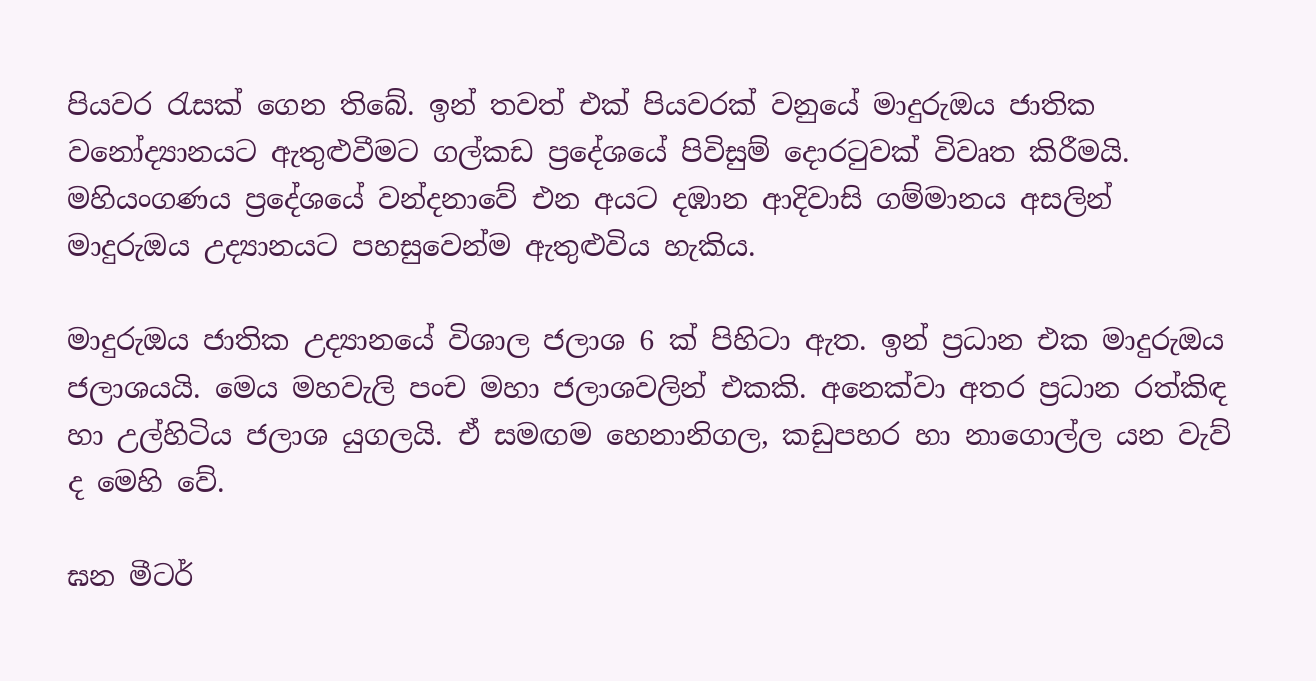පියවර රැසක් ගෙන තිබේ. ඉන් තවත් එක් පියවරක් වනුයේ මාදුරුඔය ජාතික වනෝද්‍යානයට ඇතුළුවීමට ගල්කඩ ප්‍රදේශයේ පිවිසුම් දොරටුවක් විවෘත කිරීමයි. මහියංගණය ප්‍රදේශයේ වන්දනාවේ එන අයට දඹාන ආදිවාසි ගම්මානය අසලින් මාදුරුඔය උද්‍යානයට පහසුවෙන්ම ඇතුළුවිය හැකිය.

මාදුරුඔය ජාතික උද්‍යානයේ විශාල ජලාශ 6 ක් පිහිටා ඇත. ඉන් ප්‍රධාන එක මාදුරුඔය ජලාශයයි. මෙය මහවැලි පංච මහා ජලාශවලින් එකකි. අනෙක්වා අතර ප්‍රධාන රත්කිඳ හා උල්හිටිය ජලාශ යුගලයි. ඒ සමඟම හෙනානිගල, කඩුපහර හා නාගොල්ල යන වැව් ද මෙහි වේ.

ඝන මීටර්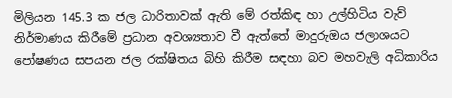මිලියන 145.3 ක ජල ධාරිතාවක් ඇති මේ රත්කිඳ හා උල්හිටිය වැව් නිර්මාණය කිරීමේ ප්‍රධාන අවශ්‍යතාව වී ඇත්තේ මාදුරුඔය ජලාශයට පෝෂණය සපයන ජල රක්ෂිතය බිහි කිරීම සඳහා බව මහවැලි අධිකාරිය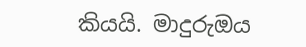කියයි. මාදුරුඔය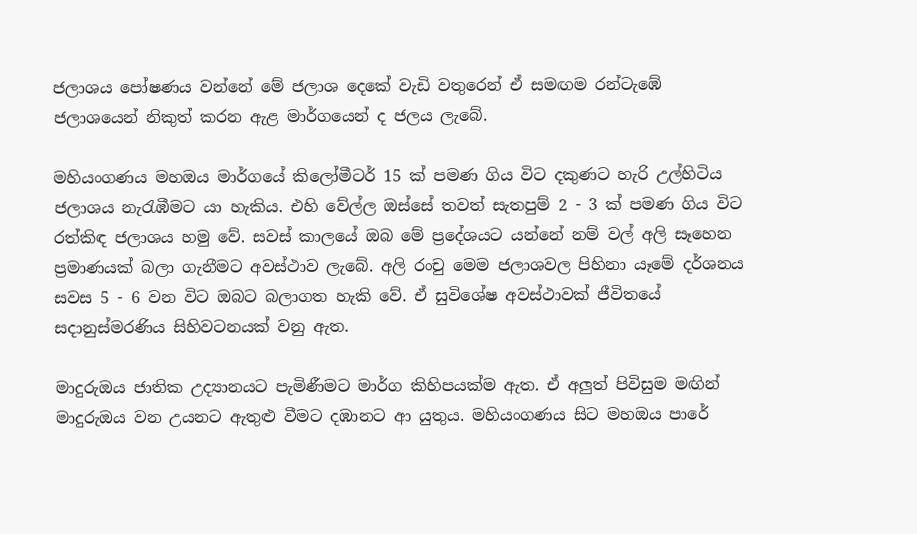ජලාශය පෝෂණය වන්නේ මේ ජලාශ දෙකේ වැඩි වතුරෙන් ඒ සමඟම රන්ටැඹේ ජලාශයෙන් නිකුත් කරන ඇළ මාර්ගයෙන් ද ජලය ලැබේ.

මහියංගණය මහඔය මාර්ගයේ කිලෝමීටර් 15 ක් පමණ ගිය විට දකුණට හැරි උල්හිටිය ජලාශය නැරැඹීමට යා හැකිය. එහි වේල්ල ඔස්සේ තවත් සැතපුම් 2 - 3 ක් පමණ ගිය විට රත්කිඳ ජලාශය හමු වේ. සවස් කාලයේ ඔබ මේ ප්‍රදේශයට යන්නේ නම් වල් අලි සෑහෙන ප්‍රමාණයක් බලා ගැනීමට අවස්ථාව ලැබේ. අලි රංචු මෙම ජලාශවල පිහිනා යෑමේ දර්ශනය සවස 5 - 6 වන විට ඔබට බලාගත හැකි වේ. ඒ සුවිශේෂ අවස්ථාවක් ජීවිතයේ සදානුස්මරණිය සිහිවටනයක් වනු ඇත.

මාදුරුඔය ජාතික උද්‍යානයට පැමිණීමට මාර්ග කිහිපයක්ම ඇත. ඒ අලුත් පිවිසුම මඟින් මාදුරුඔය වන උයනට ඇතුළු වීමට දඹානට ආ යුතුය. මහියංගණය සිට මහඔය පාරේ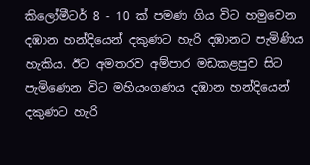කිලෝමීටර් 8 - 10 ක් පමණ ගිය විට හමුවෙන දඹාන හන්දියෙන් දකුණට හැරි දඹානට පැමිණිය හැකිය. ඊට අමතරව අම්පාර මඩකළපුව සිට පැමිණෙන විට මහියංගණය දඹාන හන්දියෙන් දකුණට හැරි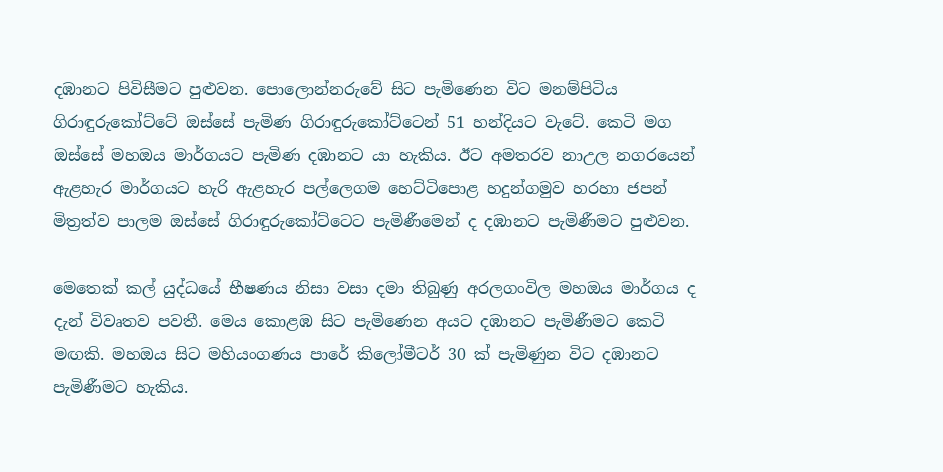දඹානට පිවිසීමට පුළුවන. පොලොන්නරුවේ සිට පැමිණෙන විට මනම්පිටිය ගිරාඳුරුකෝට්ටේ ඔස්සේ පැමිණ ගිරාඳුරුකෝට්ටෙන් 51 හන්දියට වැටේ. කෙටි මග ඔස්සේ මහඔය මාර්ගයට පැමිණ දඹානට යා හැකිය. ඊට අමතරව නාඋල නගරයෙන් ඇළහැර මාර්ගයට හැරි ඇළහැර පල්ලෙගම හෙට්ටිපොළ හදුන්ගමුව හරහා ජපන් මිත්‍රත්ව පාලම ඔස්සේ ගිරාඳුරුකෝට්ටෙට පැමිණීමෙන් ද දඹානට පැමිණීමට පුළුවන.

මෙතෙක් කල් යුද්ධයේ භීෂණය නිසා වසා දමා තිබුණු අරලගංවිල මහඔය මාර්ගය ද දැන් විවෘතව පවතී. මෙය කොළඹ සිට පැමිණෙන අයට දඹානට පැමිණීමට කෙටි මඟකි. මහඔය සිට මහියංගණය පාරේ කිලෝමීටර් 30 ක් පැමිණුන විට දඹානට පැමිණීමට හැකිය.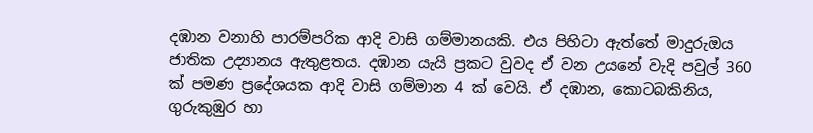දඹාන වනාහි පාරම්පරික ආදි වාසි ගම්මානයකි. එය පිහිටා ඇත්තේ මාදුරුඔය ජාතික උද්‍යානය ඇතුළතය. දඹාන යැයි ප්‍රකට වුවද ඒ වන උයනේ වැදි පවුල් 360 ක් පමණ ප්‍රදේශයක ආදි වාසි ගම්මාන 4 ක් වෙයි. ඒ දඹාන, කොටබකිනිය, ගුරුකුඹුර හා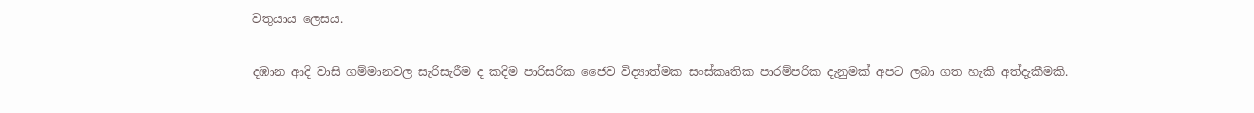වතුයාය ලෙසය.

දඹාන ආදි වාසි ගම්මානවල සැරිසැරීම ද කදිම පාරිසරික ජෛව විද්‍යාත්මක සංස්කෘතික පාරම්පරික දැනුමක් අපට ලබා ගත හැකි අත්දැකීමකි.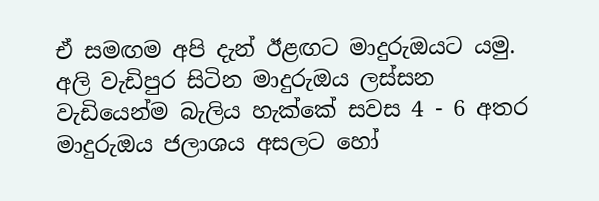ඒ සමඟම අපි දැන් ඊළඟට මාදුරුඔයට යමු. අලි වැඩිපුර සිටින මාදුරුඔය ලස්සන වැඩියෙන්ම බැලිය හැක්කේ සවස 4 - 6 අතර මාදුරුඔය ජලාශය අසලට හෝ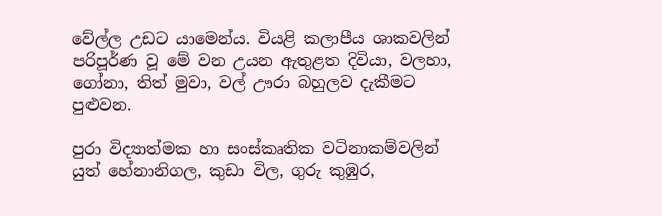වේල්ල උඩට යාමෙන්ය. වියළි කලාපීය ශාකවලින් පරිපූර්ණ වූ මේ වන උයන ඇතුළත දිවියා, වලහා, ගෝනා, තිත් මුවා, වල් ඌරා බහුලව දැකීමට පුළුවන.

පුරා විද්‍යාත්මක හා සංස්කෘතික වටිනාකම්වලින් යුත් හේනානිගල, කුඩා විල, ගුරු කුඹුර,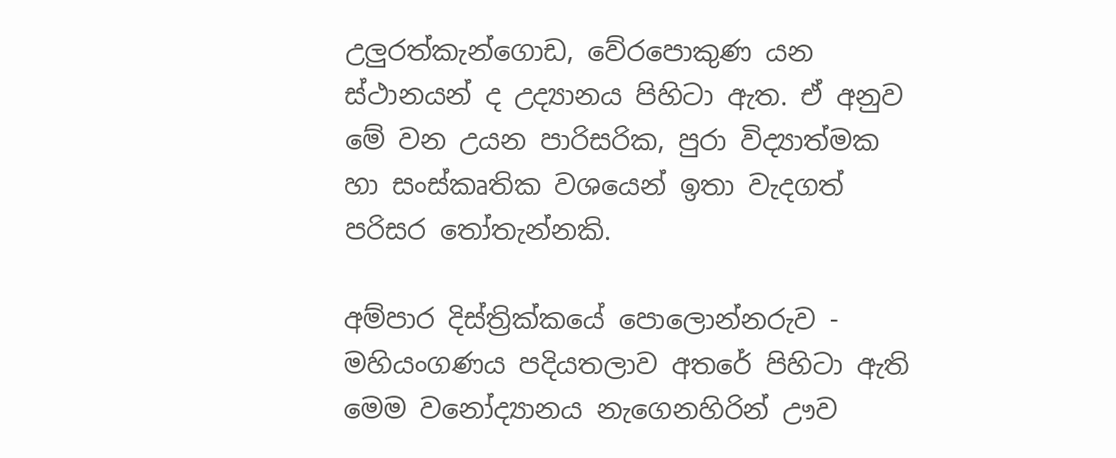උලුරත්කැන්ගොඩ, වේරපොකුණ යන ස්ථානයන් ද උද්‍යානය පිහිටා ඇත. ඒ අනුව මේ වන උයන පාරිසරික, පුරා විද්‍යාත්මක හා සංස්කෘතික වශයෙන් ඉතා වැදගත් පරිසර තෝතැන්නකි.

අම්පාර දිස්ත්‍රික්කයේ පොලොන්නරුව - මහියංගණය පදියතලාව අතරේ පිහිටා ඇති මෙම වනෝද්‍යානය නැගෙනහිරින් ඌව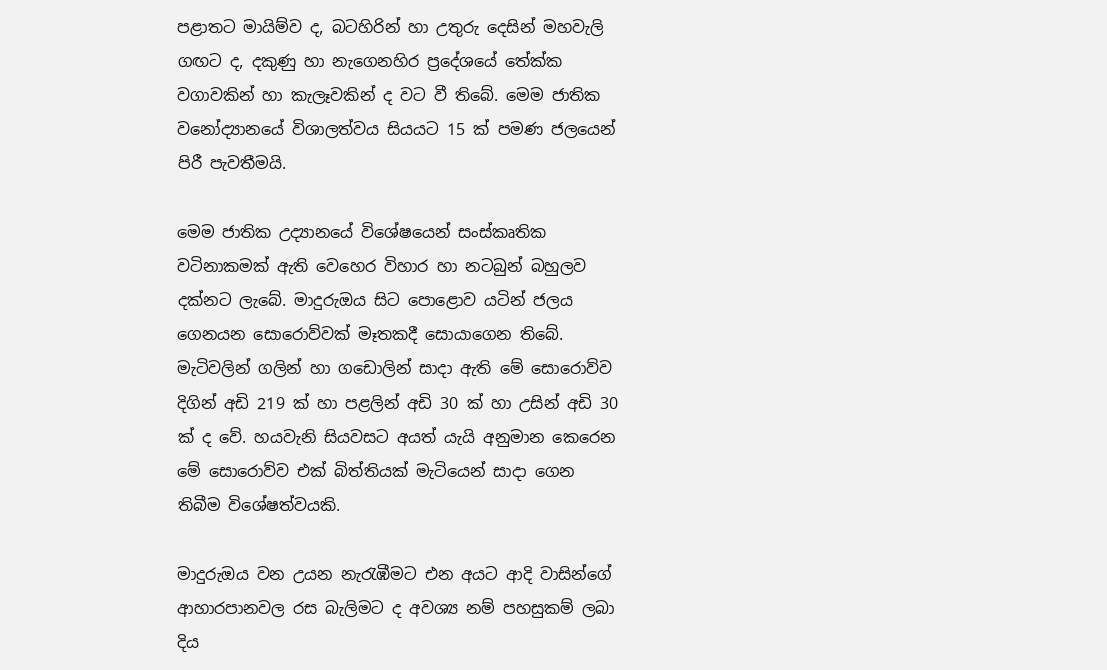පළාතට මායිම්ව ද, බටහිරින් හා උතුරු දෙසින් මහවැලි ගඟට ද, දකුණු හා නැගෙනහිර ප්‍රදේශයේ තේක්ක වගාවකින් හා කැලෑවකින් ද වට වී තිබේ. මෙම ජාතික වනෝද්‍යානයේ විශාලත්වය සියයට 15 ක් පමණ ජලයෙන් පිරී පැවතීමයි.

මෙම ජාතික උද්‍යානයේ විශේෂයෙන් සංස්කෘතික වටිනාකමක් ඇති වෙහෙර විහාර හා නටබුන් බහුලව දක්නට ලැබේ. මාදුරුඔය සිට පොළොව යටින් ජලය ගෙනයන සොරොව්වක් මෑතකදී සොයාගෙන තිබේ. මැටිවලින් ගලින් හා ගඩොලින් සාදා ඇති මේ සොරොව්ව දිගින් අඩි 219 ක් හා පළලින් අඩි 30 ක් හා උසින් අඩි 30 ක් ද වේ. හයවැනි සියවසට අයත් යැයි අනුමාන කෙරෙන මේ සොරොව්ව එක් බිත්තියක් මැටියෙන් සාදා ගෙන තිබීම විශේෂත්වයකි.

මාදුරුඔය වන උයන නැරැඹීමට එන අයට ආදි වාසින්ගේ ආහාරපානවල රස බැලිමට ද අවශ්‍ය නම් පහසුකම් ලබා දිය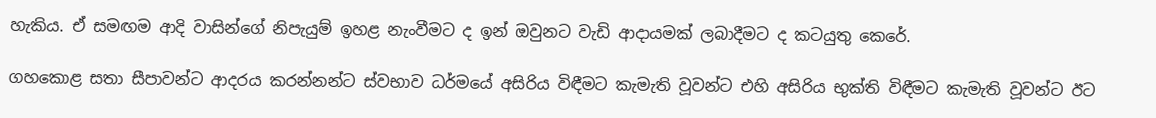හැකිය. ඒ සමඟම ආදි වාසින්ගේ නිපැයුම් ඉහළ නැංවීමට ද ඉන් ඔවුනට වැඩි ආදායමක් ලබාදීමට ද කටයුතු කෙරේ.

ගහකොළ සතා සීපාවන්ට ආදරය කරන්නන්ට ස්වභාව ධර්මයේ අසිරිය විඳීමට කැමැති වූවන්ට එහි අසිරිය භුක්ති විඳීමට කැමැති වූවන්ට ඊට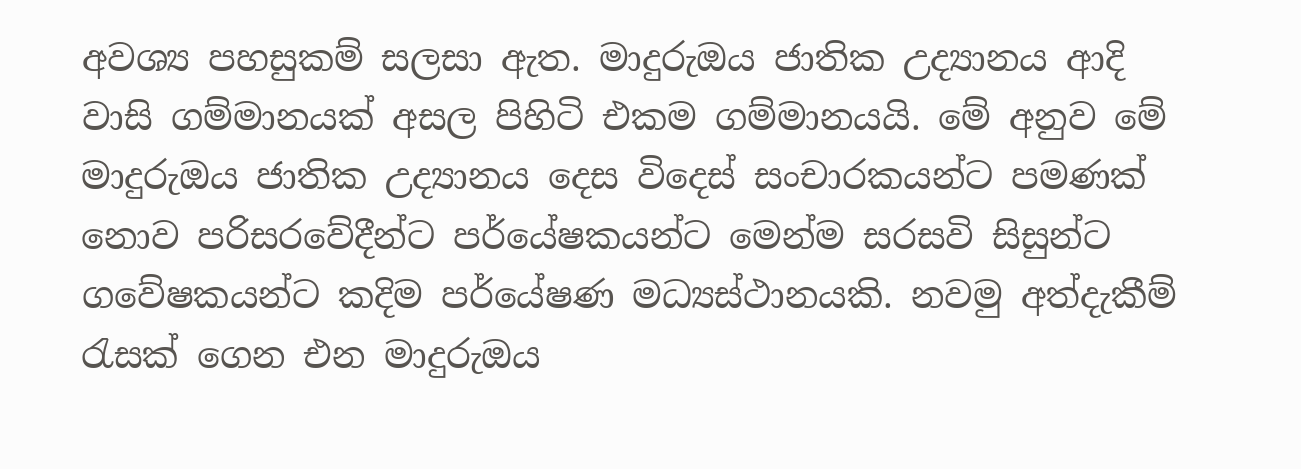අවශ්‍ය පහසුකම් සලසා ඇත. මාදුරුඔය ජාතික උද්‍යානය ආදි වාසි ගම්මානයක් අසල පිහිටි එකම ගම්මානයයි. මේ අනුව මේ මාදුරුඔය ජාතික උද්‍යානය දෙස විදෙස් සංචාරකයන්ට පමණක් නොව පරිසරවේදීන්ට පර්යේෂකයන්ට මෙන්ම සරසවි සිසුන්ට ගවේෂකයන්ට කදිම පර්යේෂණ මධ්‍යස්ථානයකි. නවමු අත්දැකීම් රැසක් ගෙන එන මාදුරුඔය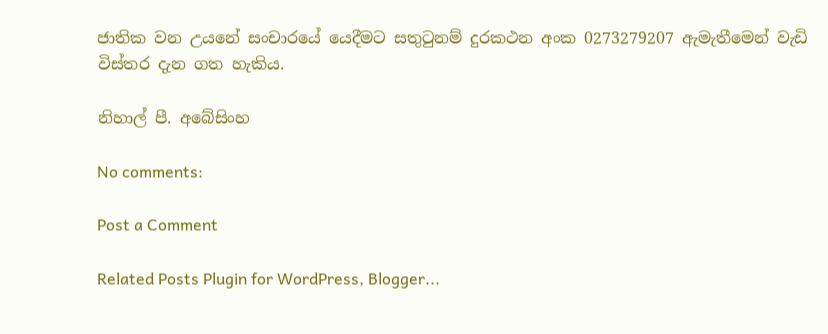ජාතික වන උයනේ සංචාරයේ යෙදීමට සතුටුනම් දුරකථන අංක 0273279207 ඇමැතීමෙන් වැඩි විස්තර දැන ගත හැකිය.

නිහාල් පී. අබේසිංහ

No comments:

Post a Comment

Related Posts Plugin for WordPress, Blogger...